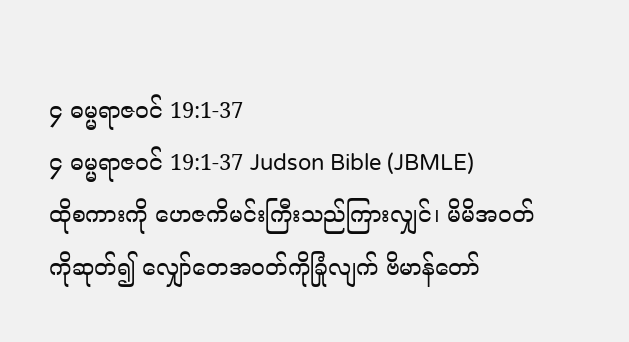၄ ဓမ္မရာဇဝင် 19:1-37
၄ ဓမ္မရာဇဝင် 19:1-37 Judson Bible (JBMLE)
ထိုစကားကို ဟေဇကိမင်းကြီးသည်ကြားလျှင်၊ မိမိအဝတ်ကိုဆုတ်၍ လျှော်တေအဝတ်ကိုခြုံလျက် ဗိမာန်တော်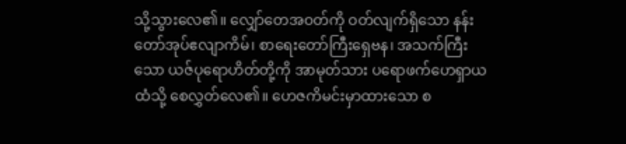သို့သွားလေ၏။ လျှော်တေအဝတ်ကို ဝတ်လျက်ရှိသော နန်းတော်အုပ်ဧလျာကိမ်၊ စာရေးတော်ကြီးရှေဗန၊ အသက်ကြီးသော ယဇ်ပုရောဟိတ်တို့ကို အာမုတ်သား ပရောဖက်ဟေရှာယထံသို့ စေလွှတ်လေ၏။ ဟေဇကိမင်းမှာထားသော စ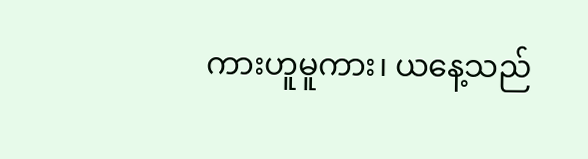ကားဟူမူကား၊ ယနေ့သည်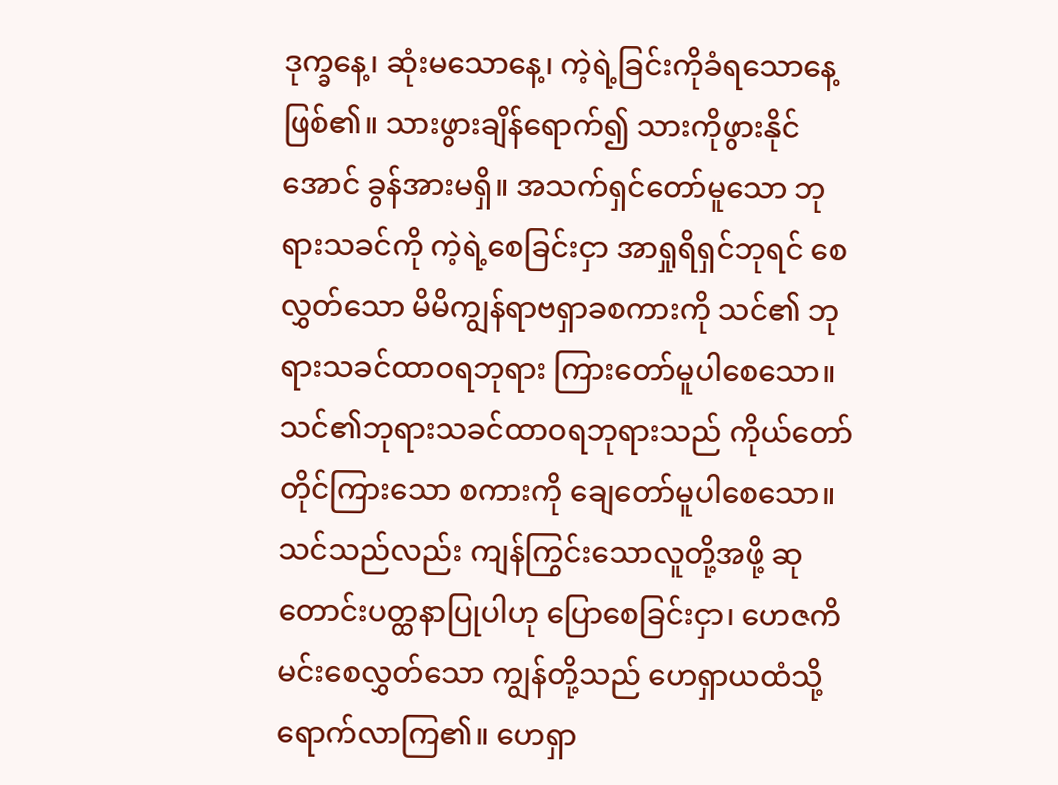ဒုက္ခနေ့၊ ဆုံးမသောနေ့၊ ကဲ့ရဲ့ခြင်းကိုခံရသောနေ့ ဖြစ်၏။ သားဖွားချိန်ရောက်၍ သားကိုဖွားနိုင်အောင် ခွန်အားမရှိ။ အသက်ရှင်တော်မူသော ဘုရားသခင်ကို ကဲ့ရဲ့စေခြင်းငှာ အာရှုရိရှင်ဘုရင် စေလွှတ်သော မိမိကျွန်ရာဗရှာခစကားကို သင်၏ ဘုရားသခင်ထာဝရဘုရား ကြားတော်မူပါစေသော။ သင်၏ဘုရားသခင်ထာဝရဘုရားသည် ကိုယ်တော်တိုင်ကြားသော စကားကို ချေတော်မူပါစေသော။ သင်သည်လည်း ကျန်ကြွင်းသောလူတို့အဖို့ ဆုတောင်းပတ္ထနာပြုပါဟု ပြောစေခြင်းငှာ၊ ဟေဇကိမင်းစေလွှတ်သော ကျွန်တို့သည် ဟေရှာယထံသို့ ရောက်လာကြ၏။ ဟေရှာ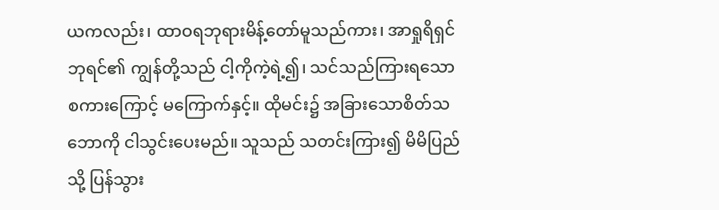ယကလည်း၊ ထာဝရဘုရားမိန့်တော်မူသည်ကား၊ အာရှုရိရှင်ဘုရင်၏ ကျွန်တို့သည် ငါ့ကိုကဲ့ရဲ့၍၊ သင်သည်ကြားရသောစကားကြောင့် မကြောက်နှင့်။ ထိုမင်း၌ အခြားသောစိတ်သဘောကို ငါသွင်းပေးမည်။ သူသည် သတင်းကြား၍ မိမိပြည်သို့ ပြန်သွား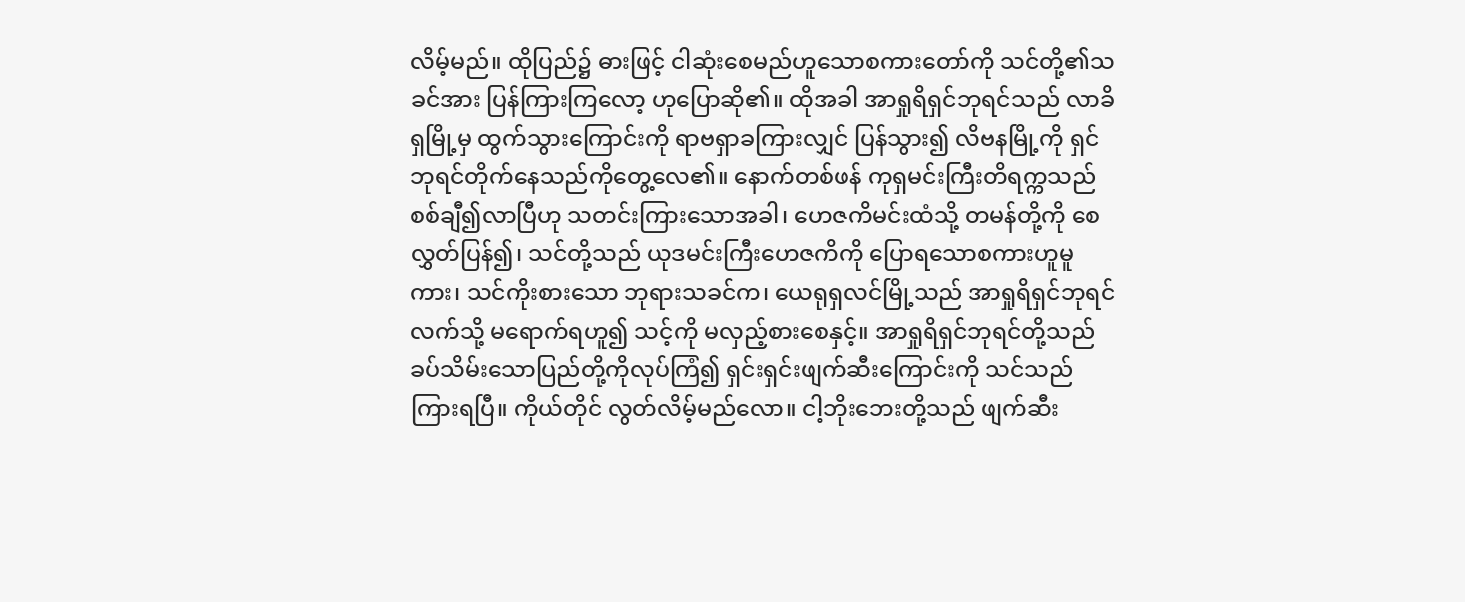လိမ့်မည်။ ထိုပြည်၌ ဓားဖြင့် ငါဆုံးစေမည်ဟူသောစကားတော်ကို သင်တို့၏သခင်အား ပြန်ကြားကြလော့ ဟုပြောဆို၏။ ထိုအခါ အာရှုရိရှင်ဘုရင်သည် လာခိရှမြို့မှ ထွက်သွားကြောင်းကို ရာဗရှာခကြားလျှင် ပြန်သွား၍ လိဗနမြို့ကို ရှင်ဘုရင်တိုက်နေသည်ကိုတွေ့လေ၏။ နောက်တစ်ဖန် ကုရှမင်းကြီးတိရက္ကသည် စစ်ချီ၍လာပြီဟု သတင်းကြားသောအခါ၊ ဟေဇကိမင်းထံသို့ တမန်တို့ကို စေလွှတ်ပြန်၍၊ သင်တို့သည် ယုဒမင်းကြီးဟေဇကိကို ပြောရသောစကားဟူမူကား၊ သင်ကိုးစားသော ဘုရားသခင်က၊ ယေရုရှလင်မြို့သည် အာရှုရိရှင်ဘုရင်လက်သို့ မရောက်ရဟူ၍ သင့်ကို မလှည့်စားစေနှင့်။ အာရှုရိရှင်ဘုရင်တို့သည် ခပ်သိမ်းသောပြည်တို့ကိုလုပ်ကြံ၍ ရှင်းရှင်းဖျက်ဆီးကြောင်းကို သင်သည် ကြားရပြီ။ ကိုယ်တိုင် လွတ်လိမ့်မည်လော။ ငါ့ဘိုးဘေးတို့သည် ဖျက်ဆီး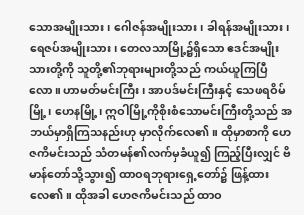သောအမျိုးသား၊ ဂေါဇန်အမျိုးသား၊ ခါရန်အမျိုးသား၊ ရေဇပ်အမျိုးသား၊ တေလသာမြို့၌ရှိသော ဧဒင်အမျိုးသားတို့ကို သူတို့၏ဘုရားများတို့သည် ကယ်ယူကြပြီလော။ ဟာမတ်မင်းကြီး၊ အာပဒ်မင်းကြီးနှင့် သေဖရဝိမ်မြို့၊ ဟေနမြို့၊ ဣဝါမြို့ကိုစိုးစံသောမင်းကြီးတို့သည် အဘယ်မှာရှိကြသနည်းဟု မှာလိုက်လေ၏။ ထိုမှာစာကို ဟေဇကိမင်းသည် သံတမန်၏လက်မှခံယူ၍ ကြည့်ပြီးလျှင် ဗိမာန်တော်သို့သွား၍ ထာဝရဘုရားရှေ့တော်၌ ဖြန့်ထားလေ၏။ ထိုအခါ ဟေဇကိမင်းသည် ထာဝ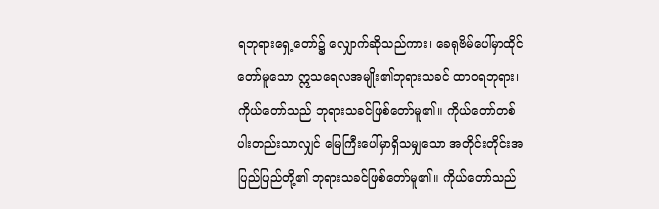ရဘုရားရှေ့တော်၌ လျှောက်ဆိုသည်ကား၊ ခေရုဗိမ်ပေါ်မှာထိုင်တော်မူသော ဣသရေလအမျိုး၏ဘုရားသခင် ထာဝရဘုရား၊ ကိုယ်တော်သည် ဘုရားသခင်ဖြစ်တော်မူ၏။ ကိုယ်တော်တစ်ပါးတည်းသာလျှင် မြေကြီးပေါ်မှာရှိသမျှသော အတိုင်းတိုင်းအပြည်ပြည်တို့၏ ဘုရားသခင်ဖြစ်တော်မူ၏။ ကိုယ်တော်သည်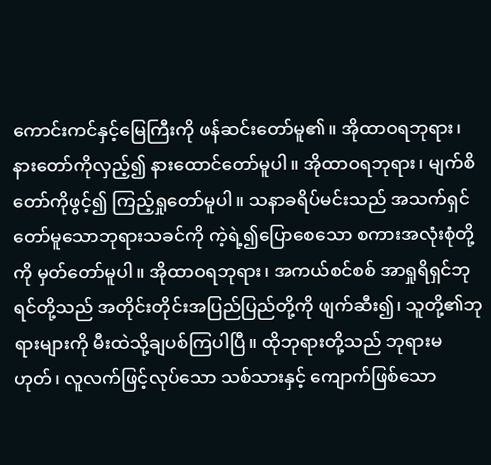ကောင်းကင်နှင့်မြေကြီးကို ဖန်ဆင်းတော်မူ၏။ အိုထာဝရဘုရား၊ နားတော်ကိုလှည့်၍ နားထောင်တော်မူပါ။ အိုထာဝရဘုရား၊ မျက်စိတော်ကိုဖွင့်၍ ကြည့်ရှုတော်မူပါ။ သနာခရိပ်မင်းသည် အသက်ရှင်တော်မူသောဘုရားသခင်ကို ကဲ့ရဲ့၍ပြောစေသော စကားအလုံးစုံတို့ကို မှတ်တော်မူပါ။ အိုထာဝရဘုရား၊ အကယ်စင်စစ် အာရှုရိရှင်ဘုရင်တို့သည် အတိုင်းတိုင်းအပြည်ပြည်တို့ကို ဖျက်ဆီး၍၊ သူတို့၏ဘုရားများကို မီးထဲသို့ချပစ်ကြပါပြီ။ ထိုဘုရားတို့သည် ဘုရားမဟုတ်၊ လူလက်ဖြင့်လုပ်သော သစ်သားနှင့် ကျောက်ဖြစ်သော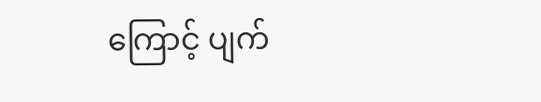ကြောင့် ပျက်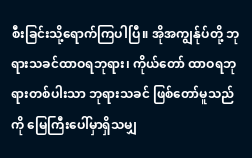စီးခြင်းသို့ရောက်ကြပါပြီ။ အိုအကျွန်ုပ်တို့ ဘုရားသခင်ထာဝရဘုရား၊ ကိုယ်တော် ထာဝရဘုရားတစ်ပါးသာ ဘုရားသခင် ဖြစ်တော်မူသည်ကို မြေကြီးပေါ်မှာရှိသမျှ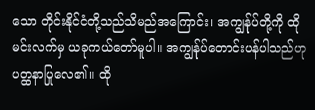သော တိုင်းနိုင်ငံတို့သည်သိမည်အကြောင်း၊ အကျွန်ုပ်တို့ကို ထိုမင်းလက်မှ ယခုကယ်တော်မူပါ။ အကျွန်ုပ်တောင်းပန်ပါသည်ဟု ပတ္ထနာပြုလေ၏။ ထို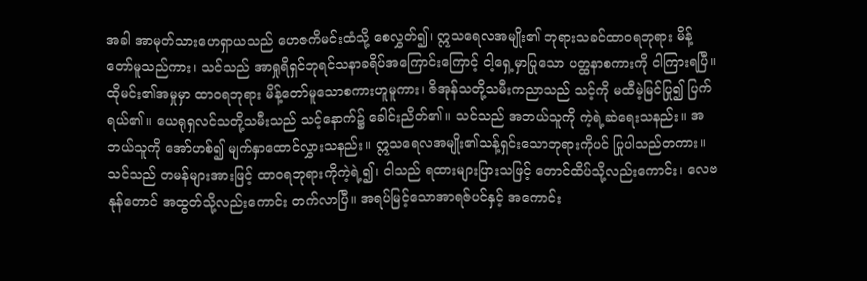အခါ အာမုတ်သားဟေရှာယသည် ဟေဇကိမင်းထံသို့ စေလွှတ်၍၊ ဣသရေလအမျိုး၏ ဘုရားသခင်ထာဝရဘုရား မိန့်တော်မူသည်ကား၊ သင်သည် အာရှုရိရှင်ဘုရင်သနာခရိပ်အကြောင်းကြောင့် ငါ့ရှေ့မှာပြုသော ပတ္ထနာစကားကို ငါကြားရပြီ။ ထိုမင်း၏အမှုမှာ ထာဝရဘုရား မိန့်တော်မူသောစကားဟူမူကား၊ ဇိအုန်သတို့သမီးကညာသည် သင့်ကို မထီမဲ့မြင်ပြု၍ ပြက်ရယ်၏။ ယေရုရှလင်သတို့သမီးသည် သင့်နောက်၌ ခေါင်းညိတ်၏။ သင်သည် အဘယ်သူကို ကဲ့ရဲ့ဆဲရေးသနည်း။ အဘယ်သူကို အော်ဟစ်၍ မျက်နှာထောင်လွှားသနည်း။ ဣသရေလအမျိုး၏သန့်ရှင်းသောဘုရားကိုပင် ပြုပါသည်တကား။ သင်သည် တမန်များအားဖြင့် ထာဝရဘုရားကိုကဲ့ရဲ့၍၊ ငါသည် ရထားများပြားသဖြင့် တောင်ထိပ်သို့လည်းကောင်း၊ လေဗနုန်တောင် အထွတ်သို့လည်းကောင်း တက်လာပြီ။ အရပ်မြင့်သောအာရဇ်ပင်နှင့် အကောင်း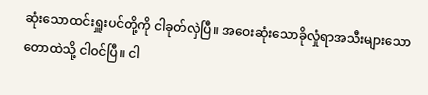ဆုံးသောထင်းရှူးပင်တို့ကို ငါခုတ်လှဲပြီ။ အဝေးဆုံးသောခိုလှုံရာအသီးများသော တောထဲသို့ ငါဝင်ပြီ။ ငါ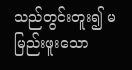သည်တွင်းတူး၍ မမြည်းဖူးသော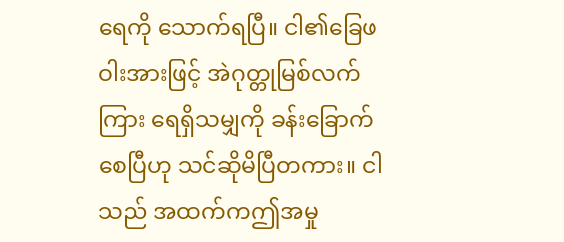ရေကို သောက်ရပြီ။ ငါ၏ခြေဖဝါးအားဖြင့် အဲဂုတ္တုမြစ်လက်ကြား ရေရှိသမျှကို ခန်းခြောက်စေပြီဟု သင်ဆိုမိပြီတကား။ ငါသည် အထက်ကဤအမှု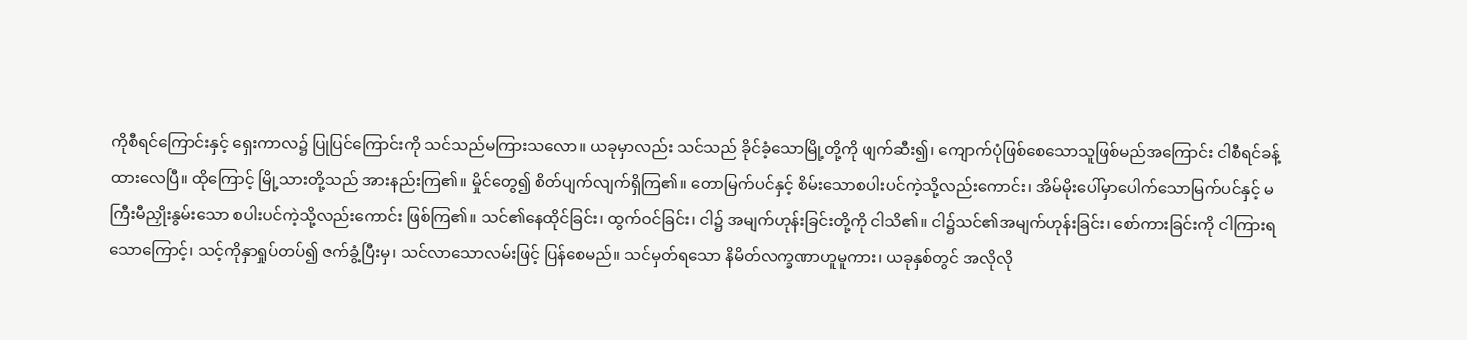ကိုစီရင်ကြောင်းနှင့် ရှေးကာလ၌ ပြုပြင်ကြောင်းကို သင်သည်မကြားသလော။ ယခုမှာလည်း သင်သည် ခိုင်ခံ့သောမြို့တို့ကို ဖျက်ဆီး၍၊ ကျောက်ပုံဖြစ်စေသောသူဖြစ်မည်အကြောင်း ငါစီရင်ခန့်ထားလေပြီ။ ထိုကြောင့် မြို့သားတို့သည် အားနည်းကြ၏။ မှိုင်တွေ၍ စိတ်ပျက်လျက်ရှိကြ၏။ တောမြက်ပင်နှင့် စိမ်းသောစပါးပင်ကဲ့သို့လည်းကောင်း၊ အိမ်မိုးပေါ်မှာပေါက်သောမြက်ပင်နှင့် မကြီးမီညှိုးနွမ်းသော စပါးပင်ကဲ့သို့လည်းကောင်း ဖြစ်ကြ၏။ သင်၏နေထိုင်ခြင်း၊ ထွက်ဝင်ခြင်း၊ ငါ၌ အမျက်ဟုန်းခြင်းတို့ကို ငါသိ၏။ ငါ၌သင်၏အမျက်ဟုန်းခြင်း၊ စော်ကားခြင်းကို ငါကြားရသောကြောင့်၊ သင့်ကိုနှာရှုပ်တပ်၍ ဇက်ခွံ့ပြီးမှ၊ သင်လာသောလမ်းဖြင့် ပြန်စေမည်။ သင်မှတ်ရသော နိမိတ်လက္ခဏာဟူမူကား၊ ယခုနှစ်တွင် အလိုလို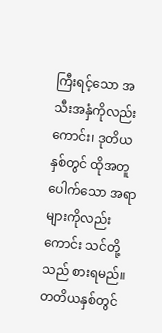ကြီးရင့်သော အသီးအနှံကိုလည်းကောင်း၊ ဒုတိယနှစ်တွင် ထိုအတူပေါက်သော အရာများကိုလည်းကောင်း သင်တို့သည် စားရမည်။ တတိယနှစ်တွင်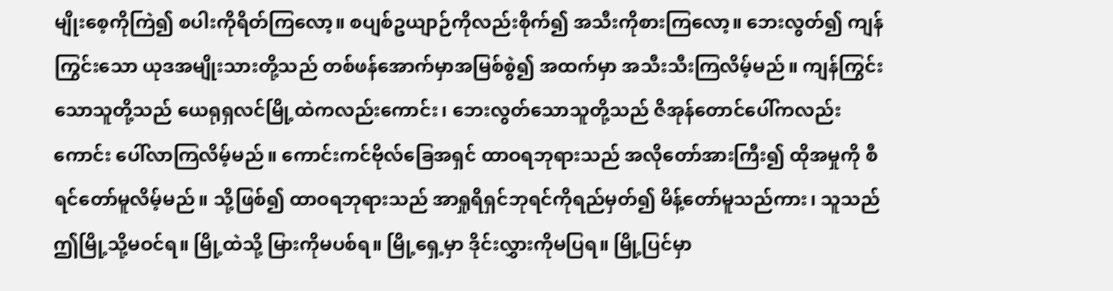မျိုးစေ့ကိုကြဲ၍ စပါးကိုရိတ်ကြလော့။ စပျစ်ဥယျာဉ်ကိုလည်းစိုက်၍ အသီးကိုစားကြလော့။ ဘေးလွတ်၍ ကျန်ကြွင်းသော ယုဒအမျိုးသားတို့သည် တစ်ဖန်အောက်မှာအမြစ်စွဲ၍ အထက်မှာ အသီးသီးကြလိမ့်မည်။ ကျန်ကြွင်းသောသူတို့သည် ယေရုရှလင်မြို့ထဲကလည်းကောင်း၊ ဘေးလွတ်သောသူတို့သည် ဇိအုန်တောင်ပေါ်ကလည်းကောင်း ပေါ်လာကြလိမ့်မည်။ ကောင်းကင်ဗိုလ်ခြေအရှင် ထာဝရဘုရားသည် အလိုတော်အားကြီး၍ ထိုအမှုကို စီရင်တော်မူလိမ့်မည်။ သို့ဖြစ်၍ ထာဝရဘုရားသည် အာရှုရိရှင်ဘုရင်ကိုရည်မှတ်၍ မိန့်တော်မူသည်ကား၊ သူသည် ဤမြို့သို့မဝင်ရ။ မြို့ထဲသို့ မြားကိုမပစ်ရ။ မြို့ရှေ့မှာ ဒိုင်းလွှားကိုမပြရ။ မြို့ပြင်မှာ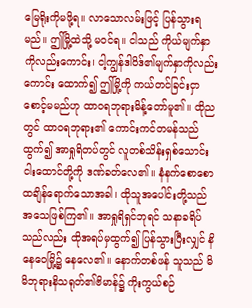မြေရိုးကိုမဖို့ရ။ လာသောလမ်းဖြင့် ပြန်သွားရမည်။ ဤမြို့ထဲသို့ မဝင်ရ။ ငါသည် ကိုယ်မျက်နှာကိုလည်းကောင်း၊ ငါ့ကျွန်ဒါဝိဒ်၏မျက်နှာကိုလည်းကောင်း ထောက်၍ ဤမြို့ကို ကယ်တင်ခြင်းငှာ စောင့်မမည်ဟု ထာဝရဘုရားမိန့်တော်မူ၏။ ထိုညတွင် ထာဝရဘုရား၏ ကောင်းကင်တမန်သည်ထွက်၍ အာရှုရိတပ်တွင် လူတစ်သိန်းရှစ်သောင်းငါးထောင်တို့ကို ဒဏ်ခတ်လေ၏။ နံနက်စောစောထချိန်ရောက်သောအခါ၊ ထိုသူအပေါင်းတို့သည် အသေဖြစ်ကြ၏။ အာရှုရိရှင်ဘုရင် သနာခရိပ်သည်လည်း ထိုအရပ်မှထွက်၍ ပြန်သွားပြီးလျှင် နိနေဝေမြို့၌ နေလေ၏။ နောက်တစ်ဖန် သူသည် မိမိဘုရားနိသရုတ်၏ဗိမာန်၌ ကိုးကွယ်စဉ်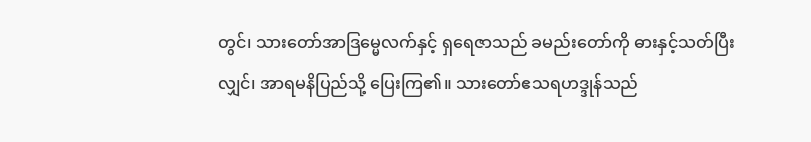တွင်၊ သားတော်အာဒြမ္မေလက်နှင့် ရှရေဇာသည် ခမည်းတော်ကို ဓားနှင့်သတ်ပြီးလျှင်၊ အာရမနိပြည်သို့ ပြေးကြ၏။ သားတော်ဧသရဟဒ္ဒုန်သည်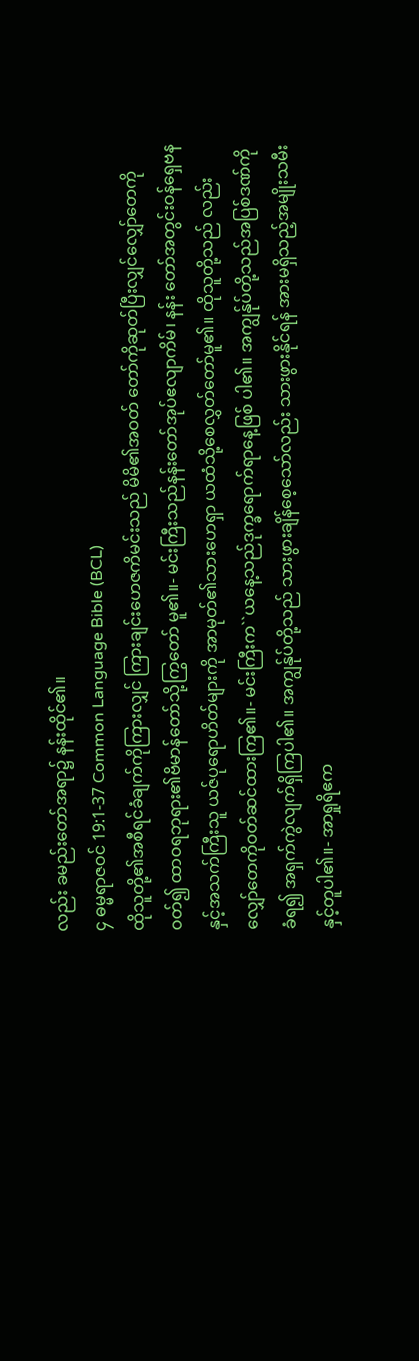လည်း ခမည်းတော်အရာ၌ နန်းထိုင်၏။
၄ ဓမ္မရာဇဝင် 19:1-37 Common Language Bible (BCL)
ထိုသူတို့၏အစီရင်ခံချက်ကိုကြားလျှင် ကြားချင်းဟေဇကိမင်းသည် မိမိ၏အဝတ် တော်ကိုဆုတ်ပြီးလျှင်လျှော်တေကိုဝတ်၍ ထာဝရဘုရား၏ဗိမာန်တော်သို့ကြွတော် မူ၏။- မင်းကြီးသည်နန်းတော်အုပ်ဧလျာကိမ်၊ နန်း တော်အတွင်းဝန်ရှေဗနနှင့်အသက်ကြီးသူ ယဇ်ပုရောဟိတ်များကို အာမုတ်၏သားဟေရှာ ယထံသို့စေလွှတ်တော်မူ၏။ ထိုသူတို့သည် လည်းလျှော်တေကိုဝတ်ဆင်ထားကြ၏။- မင်းကြီးက``ယနေ့သည်ဒုက္ခရောက်ရာနေ့ဖြစ် ပါ၏။ အကျွန်ုပ်တို့သည်အပြစ်ဒဏ်ကိုခံရ၍ အရှက်ကွဲလျက်ရှိကြပါ၏။ အကျွန်ုပ်တို့သည် သားဖွားချိန်စေ့သော်လည်း သားဖွားနိုင်ရန် အားမရှိသည့်အမျိုးသမီးနှင့်တူပါ၏။- အာရှုရိဧက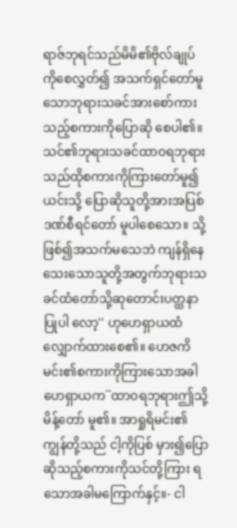ရာဇ်ဘုရင်သည်မိမိ၏ဗိုလ်ချုပ် ကိုစေလွှတ်၍ အသက်ရှင်တော်မူသောဘုရားသခင်အားစော်ကားသည့်စကားကိုပြောဆို စေပါ၏။ သင်၏ဘုရားသခင်ထာဝရဘုရား သည်ထိုစကားကိုကြားတော်မူ၍ယင်းသို့ ပြောဆိုသူတို့အားအပြစ်ဒဏ်စီရင်တော် မူပါစေသော။ သို့ဖြစ်၍အသက်မသေဘဲ ကျန်ရှိနေသေးသောသူတို့အတွက်ဘုရားသခင်ထံတော်သို့ဆုတောင်းပတ္ထနာပြုပါ လော့'' ဟုဟေရှာယထံလျှောက်ထားစေ၏။ ဟေဇကိမင်း၏စကားကိုကြားသောအခါ ဟေရှာယက``ထာဝရဘုရားဤသို့မိန့်တော် မူ၏။ အာရှုရိမင်း၏ကျွန်တို့သည် ငါ့ကိုပြစ် မှား၍ပြောဆိုသည့်စကားကိုသင်တို့ကြား ရသောအခါမကြောက်နှင့်။- ငါ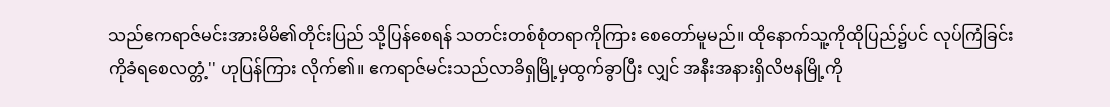သည်ဧကရာဇ်မင်းအားမိမိ၏တိုင်းပြည် သို့ပြန်စေရန် သတင်းတစ်စုံတရာကိုကြား စေတော်မူမည်။ ထိုနောက်သူ့ကိုထိုပြည်၌ပင် လုပ်ကြံခြင်းကိုခံရစေလတ္တံ့'' ဟုပြန်ကြား လိုက်၏။ ဧကရာဇ်မင်းသည်လာခိရှမြို့မှထွက်ခွာပြီး လျှင် အနီးအနားရှိလိဗနမြို့ကို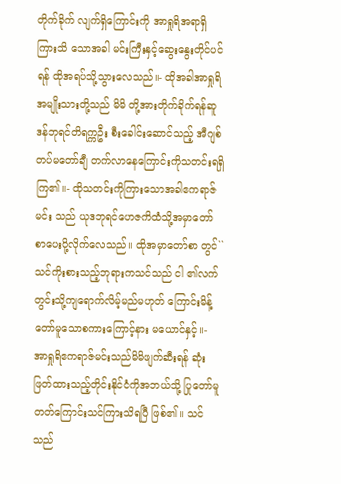တိုက်ခိုက် လျက်ရှိကြောင်းကို အာရှုရိအရာရှိကြားသိ သောအခါ မင်းကြီးနှင့်ဆွေးနွေးတိုင်ပင်ရန် ထိုအရပ်သို့သွားလေသည်။- ထိုအခါအာရှုရိအမျိုးသားတို့သည် မိမိ တို့အားတိုက်ခိုက်ရန်ဆူဒန်ဘုရင်တိရက္ကဦး စီးခေါင်းဆောင်သည့် အီဂျစ်တပ်မတော်ချီ တက်လာနေကြောင်းကိုသတင်းရရှိကြ၏။- ထိုသတင်းကိုကြားသောအခါဧကရာဇ်မင်း သည် ယုဒဘုရင်ဟေဇကိထံသို့အမှာတော် စာပေးပို့လိုက်လေသည်။ ထိုအမှာတော်စာ တွင်``သင်ကိုးစားသည့်ဘုရားကသင်သည် ငါ ၏လက်တွင်းသို့ကျရောက်လိမ့်မည်မဟုတ် ကြောင်းမိန့်တော်မူသောစကားကြောင့်နား မယောင်နှင့်။- အာရှုရိဧကရာဇ်မင်းသည်မိမိဖျက်ဆီးရန် ဆုံးဖြတ်ထားသည့်တိုင်းနိုင်ငံကိုအဘယ်သို့ ပြုတော်မူတတ်ကြောင်းသင်ကြားသိရပြီ ဖြစ်၏။ သင်သည်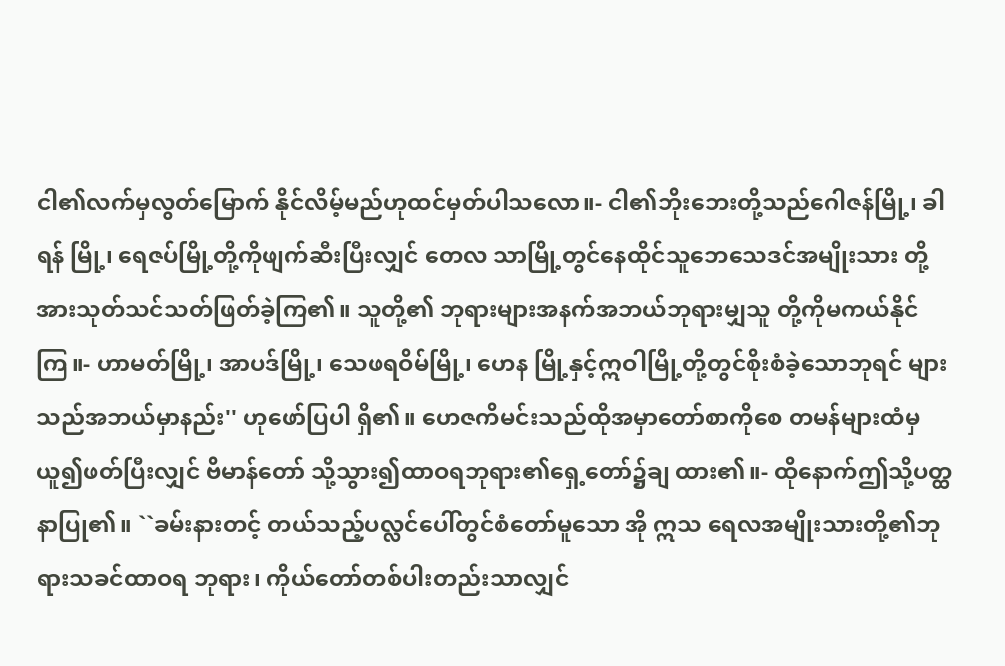ငါ၏လက်မှလွတ်မြောက် နိုင်လိမ့်မည်ဟုထင်မှတ်ပါသလော။- ငါ၏ဘိုးဘေးတို့သည်ဂေါဇန်မြို့၊ ခါရန် မြို့၊ ရေဇပ်မြို့တို့ကိုဖျက်ဆီးပြီးလျှင် တေလ သာမြို့တွင်နေထိုင်သူဘေသေဒင်အမျိုးသား တို့အားသုတ်သင်သတ်ဖြတ်ခဲ့ကြ၏။ သူတို့၏ ဘုရားများအနက်အဘယ်ဘုရားမျှသူ တို့ကိုမကယ်နိုင်ကြ။- ဟာမတ်မြို့၊ အာပဒ်မြို့၊ သေဖရဝိမ်မြို့၊ ဟေန မြို့နှင့်ဣဝါမြို့တို့တွင်စိုးစံခဲ့သောဘုရင် များသည်အဘယ်မှာနည်း'' ဟုဖော်ပြပါ ရှိ၏။ ဟေဇကိမင်းသည်ထိုအမှာတော်စာကိုစေ တမန်များထံမှယူ၍ဖတ်ပြီးလျှင် ဗိမာန်တော် သို့သွား၍ထာဝရဘုရား၏ရှေ့တော်၌ချ ထား၏။- ထိုနောက်ဤသို့ပတ္ထနာပြု၏။ ``ခမ်းနားတင့် တယ်သည့်ပလ္လင်ပေါ်တွင်စံတော်မူသော အို ဣသ ရေလအမျိုးသားတို့၏ဘုရားသခင်ထာဝရ ဘုရား၊ ကိုယ်တော်တစ်ပါးတည်းသာလျှင်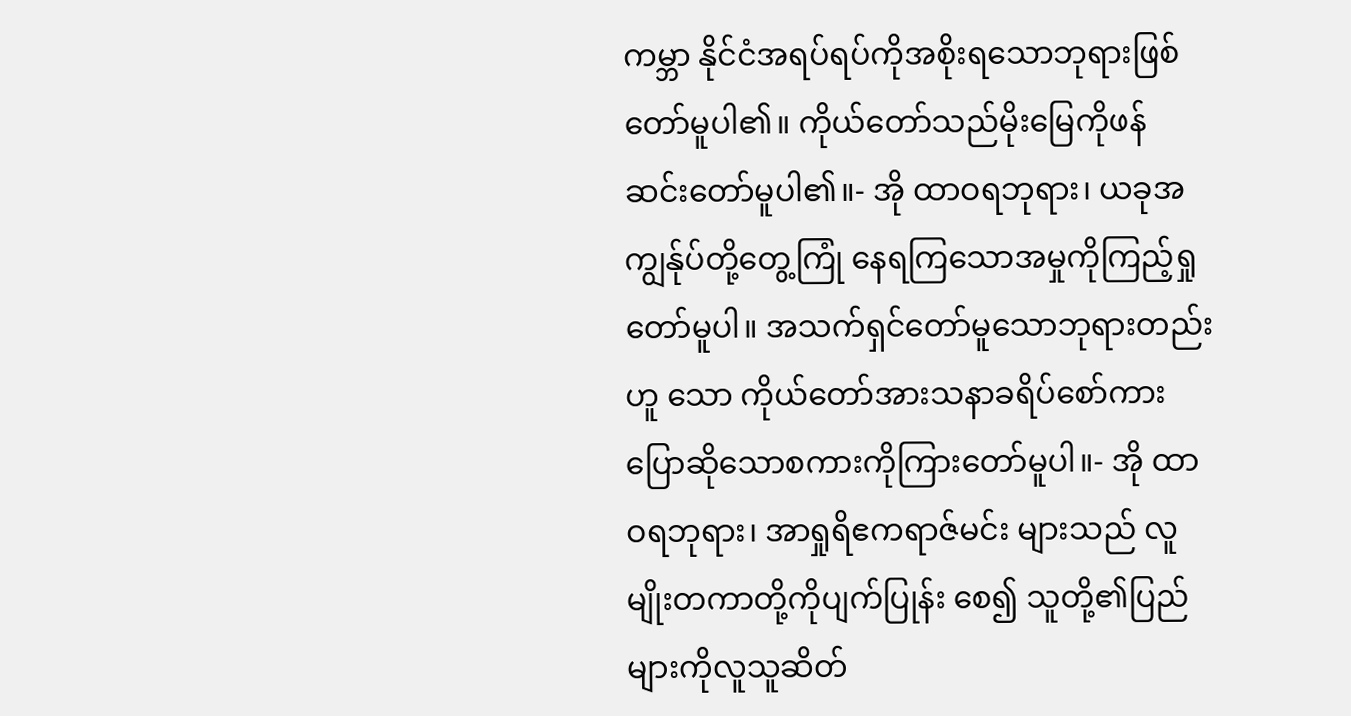ကမ္ဘာ နိုင်ငံအရပ်ရပ်ကိုအစိုးရသောဘုရားဖြစ် တော်မူပါ၏။ ကိုယ်တော်သည်မိုးမြေကိုဖန် ဆင်းတော်မူပါ၏။- အို ထာဝရဘုရား၊ ယခုအကျွန်ုပ်တို့တွေ့ကြုံ နေရကြသောအမှုကိုကြည့်ရှုတော်မူပါ။ အသက်ရှင်တော်မူသောဘုရားတည်းဟူ သော ကိုယ်တော်အားသနာခရိပ်စော်ကား ပြောဆိုသောစကားကိုကြားတော်မူပါ။- အို ထာဝရဘုရား၊ အာရှုရိဧကရာဇ်မင်း များသည် လူမျိုးတကာတို့ကိုပျက်ပြုန်း စေ၍ သူတို့၏ပြည်များကိုလူသူဆိတ်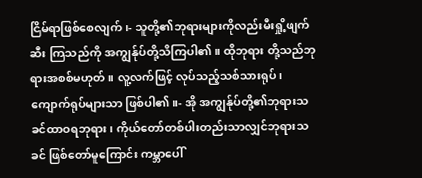ငြိမ်ရာဖြစ်စေလျက်၊- သူတို့၏ဘုရားများကိုလည်းမီးရှို့ဖျက်ဆီး ကြသည်ကို အကျွန်ုပ်တို့သိကြပါ၏။ ထိုဘုရား တို့သည်ဘုရားအစစ်မဟုတ်။ လူ့လက်ဖြင့် လုပ်သည့်သစ်သားရုပ်၊ ကျောက်ရုပ်များသာ ဖြစ်ပါ၏။- အို အကျွန်ုပ်တို့၏ဘုရားသခင်ထာဝရဘုရား၊ ကိုယ်တော်တစ်ပါးတည်းသာလျှင်ဘုရားသခင် ဖြစ်တော်မူကြောင်း ကမ္ဘာပေါ်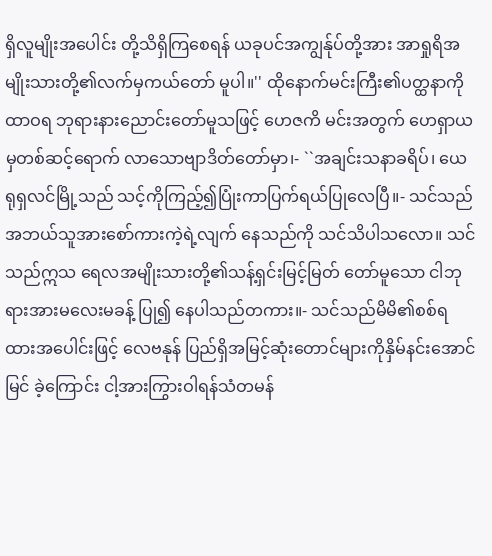ရှိလူမျိုးအပေါင်း တို့သိရှိကြစေရန် ယခုပင်အကျွန်ုပ်တို့အား အာရှုရိအမျိုးသားတို့၏လက်မှကယ်တော် မူပါ။'' ထိုနောက်မင်းကြီး၏ပတ္ထနာကိုထာဝရ ဘုရားနားညောင်းတော်မူသဖြင့် ဟေဇကိ မင်းအတွက် ဟေရှာယမှတစ်ဆင့်ရောက် လာသောဗျာဒိတ်တော်မှာ၊- ``အချင်းသနာခရိပ်၊ ယေရုရှလင်မြို့သည် သင့်ကိုကြည့်၍ပြုံးကာပြက်ရယ်ပြုလေပြီ။- သင်သည်အဘယ်သူအားစော်ကားကဲ့ရဲ့လျက် နေသည်ကို သင်သိပါသလော။ သင်သည်ဣသ ရေလအမျိုးသားတို့၏သန့်ရှင်းမြင့်မြတ် တော်မူသော ငါဘုရားအားမလေးမခန့် ပြု၍ နေပါသည်တကား။- သင်သည်မိမိ၏စစ်ရထားအပေါင်းဖြင့် လေဗနုန် ပြည်ရှိအမြင့်ဆုံးတောင်များကိုနှိမ်နင်းအောင်မြင် ခဲ့ကြောင်း ငါ့အားကြွားဝါရန်သံတမန်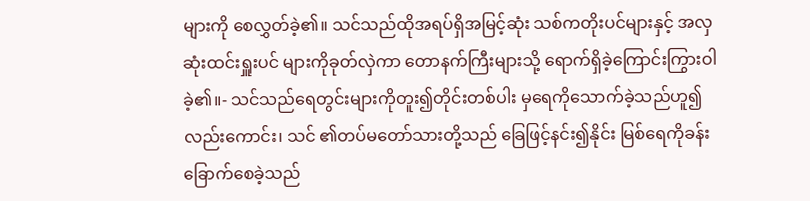များကို စေလွှတ်ခဲ့၏။ သင်သည်ထိုအရပ်ရှိအမြင့်ဆုံး သစ်ကတိုးပင်များနှင့် အလှဆုံးထင်းရှူးပင် များကိုခုတ်လှဲကာ တောနက်ကြီးများသို့ ရောက်ရှိခဲ့ကြောင်းကြွားဝါခဲ့၏။- သင်သည်ရေတွင်းများကိုတူး၍တိုင်းတစ်ပါး မှရေကိုသောက်ခဲ့သည်ဟူ၍လည်းကောင်း၊ သင် ၏တပ်မတော်သားတို့သည် ခြေဖြင့်နင်း၍နိုင်း မြစ်ရေကိုခန်းခြောက်စေခဲ့သည်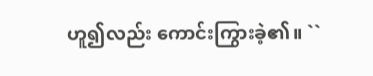ဟူ၍လည်း ကောင်းကြွားခဲ့၏။ ``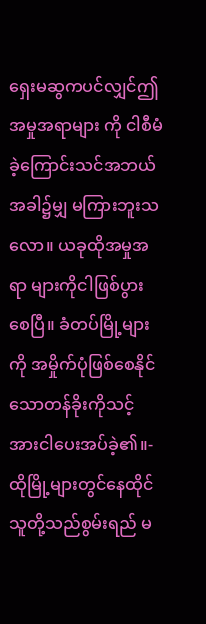ရှေးမဆွကပင်လျှင်ဤအမှုအရာများ ကို ငါစီမံခဲ့ကြောင်းသင်အဘယ်အခါ၌မျှ မကြားဘူးသလော။ ယခုထိုအမှုအရာ များကိုငါဖြစ်ပွားစေပြီ။ ခံတပ်မြို့များကို အမှိုက်ပုံဖြစ်စေနိုင်သောတန်ခိုးကိုသင့် အားငါပေးအပ်ခဲ့၏။- ထိုမြို့များတွင်နေထိုင်သူတို့သည်စွမ်းရည် မ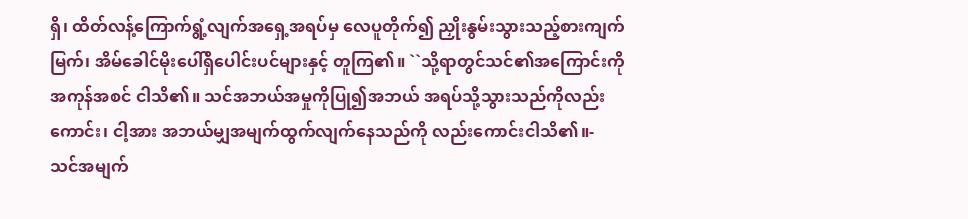ရှိ၊ ထိတ်လန့်ကြောက်ရွံ့လျက်အရှေ့အရပ်မှ လေပူတိုက်၍ ညှိုးနွမ်းသွားသည့်စားကျက် မြက်၊ အိမ်ခေါင်မိုးပေါ်ရှိပေါင်းပင်များနှင့် တူကြ၏။ ``သို့ရာတွင်သင်၏အကြောင်းကိုအကုန်အစင် ငါသိ၏။ သင်အဘယ်အမှုကိုပြု၍အဘယ် အရပ်သို့သွားသည်ကိုလည်းကောင်း၊ ငါ့အား အဘယ်မျှအမျက်ထွက်လျက်နေသည်ကို လည်းကောင်းငါသိ၏။- သင်အမျက်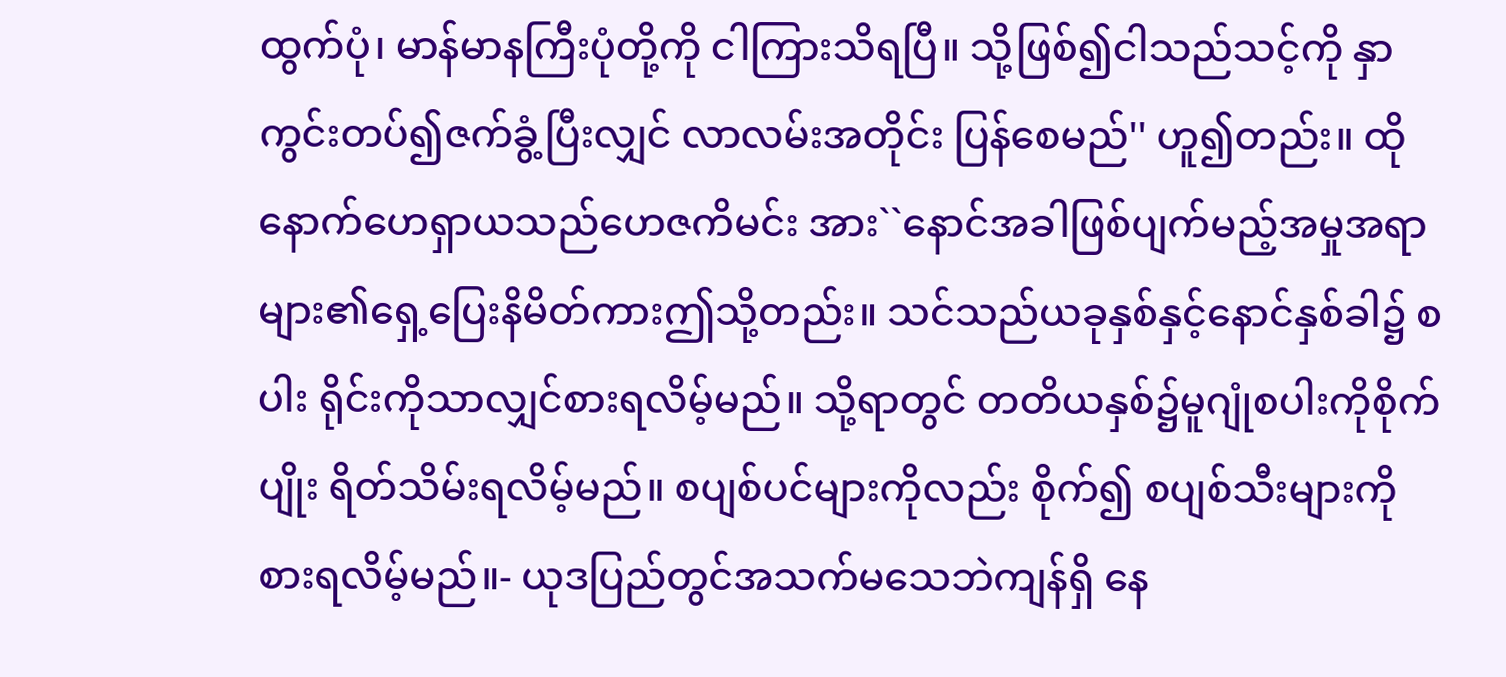ထွက်ပုံ၊ မာန်မာနကြီးပုံတို့ကို ငါကြားသိရပြီ။ သို့ဖြစ်၍ငါသည်သင့်ကို နှာကွင်းတပ်၍ဇက်ခွံ့ပြီးလျှင် လာလမ်းအတိုင်း ပြန်စေမည်'' ဟူ၍တည်း။ ထိုနောက်ဟေရှာယသည်ဟေဇကိမင်း အား``နောင်အခါဖြစ်ပျက်မည့်အမှုအရာ များ၏ရှေ့ပြေးနိမိတ်ကားဤသို့တည်း။ သင်သည်ယခုနှစ်နှင့်နောင်နှစ်ခါ၌ စပါး ရိုင်းကိုသာလျှင်စားရလိမ့်မည်။ သို့ရာတွင် တတိယနှစ်၌မူဂျုံစပါးကိုစိုက်ပျိုး ရိတ်သိမ်းရလိမ့်မည်။ စပျစ်ပင်များကိုလည်း စိုက်၍ စပျစ်သီးများကိုစားရလိမ့်မည်။- ယုဒပြည်တွင်အသက်မသေဘဲကျန်ရှိ နေ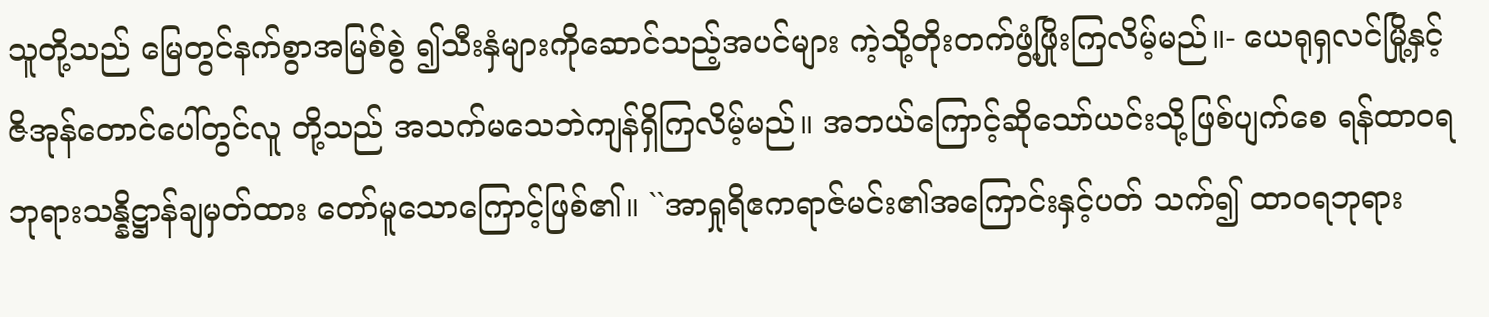သူတို့သည် မြေတွင်နက်စွာအမြစ်စွဲ ၍သီးနှံများကိုဆောင်သည့်အပင်များ ကဲ့သို့တိုးတက်ဖွံ့ဖြိုးကြလိမ့်မည်။- ယေရုရှလင်မြို့နှင့်ဇိအုန်တောင်ပေါ်တွင်လူ တို့သည် အသက်မသေဘဲကျန်ရှိကြလိမ့်မည်။ အဘယ်ကြောင့်ဆိုသော်ယင်းသို့ဖြစ်ပျက်စေ ရန်ထာဝရဘုရားသန္နိဋ္ဌာန်ချမှတ်ထား တော်မူသောကြောင့်ဖြစ်၏။ ``အာရှုရိဧကရာဇ်မင်း၏အကြောင်းနှင့်ပတ် သက်၍ ထာဝရဘုရား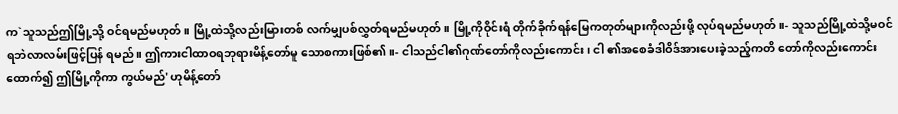က`သူသည်ဤမြို့သို့ ဝင်ရမည်မဟုတ်။ မြို့ထဲသို့လည်းမြားတစ် လက်မျှပစ်လွှတ်ရမည်မဟုတ်။ မြို့ကိုဝိုင်းရံ တိုက်ခိုက်ရန်မြေကတုတ်များကိုလည်းဖို့ လုပ်ရမည်မဟုတ်။- သူသည်မြို့ထဲသို့မဝင်ရဘဲလာလမ်းဖြင့်ပြန် ရမည်။ ဤကားငါထာဝရဘုရားမိန့်တော်မူ သောစကားဖြစ်၏။- ငါသည်ငါ၏ဂုဏ်တော်ကိုလည်းကောင်း၊ ငါ ၏အစေခံဒါဝိဒ်အားပေးခဲ့သည့်ကတိ တော်ကိုလည်းကောင်းထောက်၍ ဤမြို့ကိုကာ ကွယ်မည်' ဟုမိန့်တော်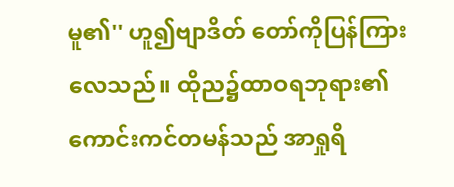မူ၏'' ဟူ၍ဗျာဒိတ် တော်ကိုပြန်ကြားလေသည်။ ထိုည၌ထာဝရဘုရား၏ကောင်းကင်တမန်သည် အာရှုရိ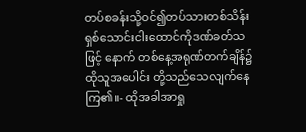တပ်စခန်းသို့ဝင်၍တပ်သားတစ်သိန်း ရှစ်သောင်းငါးထောင်ကိုဒဏ်ခတ်သဖြင့် နောက် တစ်နေ့အရုဏ်တက်ချိန်၌ထိုသူအပေါင်း တို့သည်သေလျက်နေကြ၏။- ထိုအခါအာရှု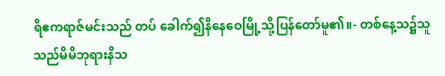ရိဧကရာဇ်မင်းသည် တပ် ခေါက်၍နိနေဝေမြို့သို့ပြန်တော်မူ၏။- တစ်နေ့သ၌သူသည်မိမိဘုရားနိသ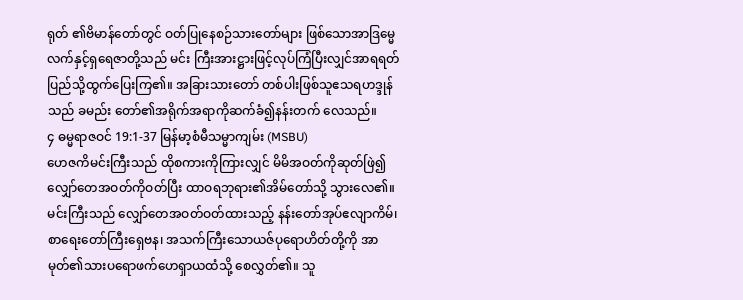ရုတ် ၏ဗိမာန်တော်တွင် ဝတ်ပြုနေစဉ်သားတော်များ ဖြစ်သောအာဒြမ္မေလက်နှင့်ရှရေဇာတို့သည် မင်း ကြီးအားဋ္ဌားဖြင့်လုပ်ကြံပြီးလျှင်အာရရတ် ပြည်သို့ထွက်ပြေးကြ၏။ အခြားသားတော် တစ်ပါးဖြစ်သူဧသရဟဒ္ဒုန်သည် ခမည်း တော်၏အရိုက်အရာကိုဆက်ခံ၍နန်းတက် လေသည်။
၄ ဓမ္မရာဇဝင် 19:1-37 မြန်မာ့စံမီသမ္မာကျမ်း (MSBU)
ဟေဇကိမင်းကြီးသည် ထိုစကားကိုကြားလျှင် မိမိအဝတ်ကိုဆုတ်ဖြဲ၍ လျှော်တေအဝတ်ကိုဝတ်ပြီး ထာဝရဘုရား၏အိမ်တော်သို့ သွားလေ၏။ မင်းကြီးသည် လျှော်တေအဝတ်ဝတ်ထားသည့် နန်းတော်အုပ်ဧလျာကိမ်၊ စာရေးတော်ကြီးရှေဗန၊ အသက်ကြီးသောယဇ်ပုရောဟိတ်တို့ကို အာမုတ်၏သားပရောဖက်ဟေရှာယထံသို့ စေလွှတ်၏။ သူ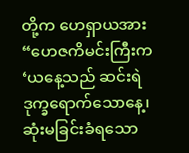တို့က ဟေရှာယအား “ဟေဇကိမင်းကြီးက ‘ယနေ့သည် ဆင်းရဲဒုက္ခရောက်သောနေ့၊ ဆုံးမခြင်းခံရသော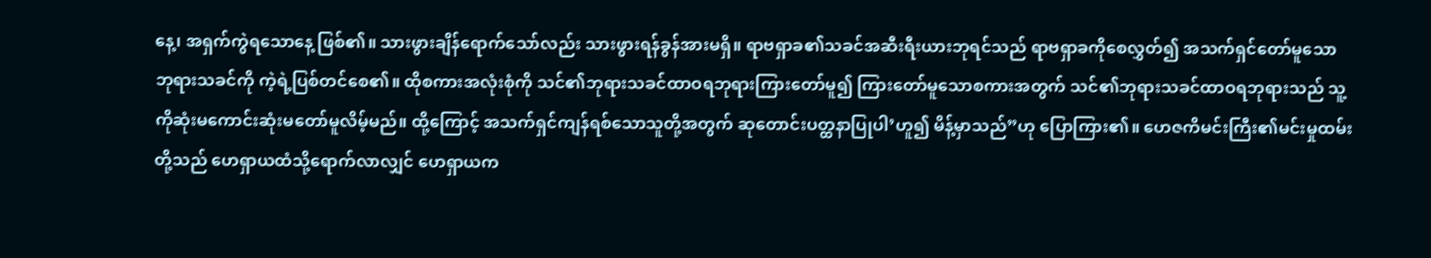နေ့၊ အရှက်ကွဲရသောနေ့ ဖြစ်၏။ သားဖွားချိန်ရောက်သော်လည်း သားဖွားရန်ခွန်အားမရှိ။ ရာဗရှာခ၏သခင်အဆီးရီးယားဘုရင်သည် ရာဗရှာခကိုစေလွှတ်၍ အသက်ရှင်တော်မူသောဘုရားသခင်ကို ကဲ့ရဲ့ပြစ်တင်စေ၏။ ထိုစကားအလုံးစုံကို သင်၏ဘုရားသခင်ထာဝရဘုရားကြားတော်မူ၍ ကြားတော်မူသောစကားအတွက် သင်၏ဘုရားသခင်ထာဝရဘုရားသည် သူ့ကိုဆုံးမကောင်းဆုံးမတော်မူလိမ့်မည်။ ထို့ကြောင့် အသက်ရှင်ကျန်ရစ်သောသူတို့အတွက် ဆုတောင်းပတ္ထနာပြုပါ’ဟူ၍ မိန့်မှာသည်”ဟု ပြောကြား၏။ ဟေဇကိမင်းကြီး၏မင်းမှုထမ်းတို့သည် ဟေရှာယထံသို့ရောက်လာလျှင် ဟေရှာယက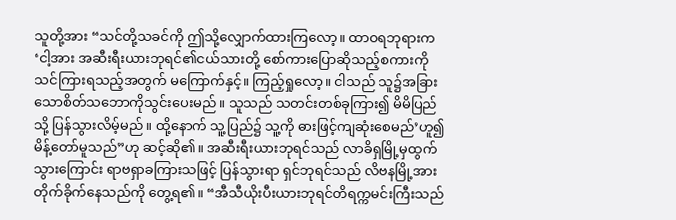သူတို့အား “သင်တို့သခင်ကို ဤသို့လျှောက်ထားကြလော့။ ထာဝရဘုရားက ‘ငါ့အား အဆီးရီးယားဘုရင်၏ငယ်သားတို့ စော်ကားပြောဆိုသည့်စကားကို သင်ကြားရသည့်အတွက် မကြောက်နှင့်။ ကြည့်ရှုလော့။ ငါသည် သူ၌အခြားသောစိတ်သဘောကိုသွင်းပေးမည်။ သူသည် သတင်းတစ်ခုကြား၍ မိမိပြည်သို့ ပြန်သွားလိမ့်မည်။ ထို့နောက် သူ့ပြည်၌ သူ့ကို ဓားဖြင့်ကျဆုံးစေမည်’ဟူ၍ မိန့်တော်မူသည်”ဟု ဆင့်ဆို၏။ အဆီးရီးယားဘုရင်သည် လာခိရှမြို့မှထွက်သွားကြောင်း ရာဗရှာခကြားသဖြင့် ပြန်သွားရာ ရှင်ဘုရင်သည် လိဗနမြို့အားတိုက်ခိုက်နေသည်ကို တွေ့ရ၏။ “အီသီယိုးပီးယားဘုရင်တိရက္ကမင်းကြီးသည်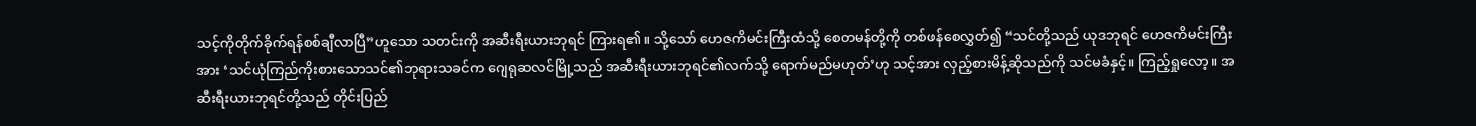သင့်ကိုတိုက်ခိုက်ရန်စစ်ချီလာပြီ”ဟူသော သတင်းကို အဆီးရီးယားဘုရင် ကြားရ၏။ သို့သော် ဟေဇကိမင်းကြီးထံသို့ စေတမန်တို့ကို တစ်ဖန်စေလွှတ်၍ “သင်တို့သည် ယုဒဘုရင် ဟေဇကိမင်းကြီးအား ‘သင်ယုံကြည်ကိုးစားသောသင်၏ဘုရားသခင်က ဂျေရုဆလင်မြို့သည် အဆီးရီးယားဘုရင်၏လက်သို့ ရောက်မည်မဟုတ်’ဟု သင့်အား လှည့်စားမိန့်ဆိုသည်ကို သင်မခံနှင့်။ ကြည့်ရှုလော့။ အဆီးရီးယားဘုရင်တို့သည် တိုင်းပြည်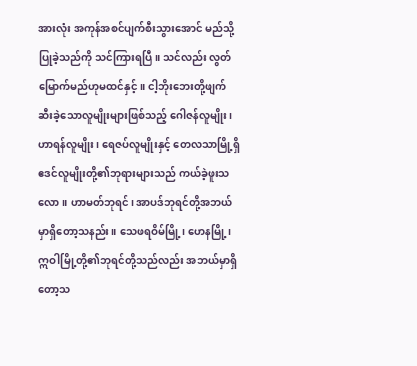အားလုံး အကုန်အစင်ပျက်စီးသွားအောင် မည်သို့ပြုခဲ့သည်ကို သင်ကြားရပြီ။ သင်လည်း လွတ်မြောက်မည်ဟုမထင်နှင့်။ ငါ့ဘိုးဘေးတို့ဖျက်ဆီးခဲ့သောလူမျိုးများဖြစ်သည့် ဂေါဇန်လူမျိုး၊ ဟာရန်လူမျိုး၊ ရေဇပ်လူမျိုးနှင့် တေလသာမြို့ရှိ ဧဒင်လူမျိုးတို့၏ဘုရားများသည် ကယ်ခဲ့ဖူးသလော။ ဟာမတ်ဘုရင်၊ အာပဒ်ဘုရင်တို့အဘယ်မှာရှိတော့သနည်း။ သေဖရဝိမ်မြို့၊ ဟေနမြို့၊ ဣဝါမြို့တို့၏ဘုရင်တို့သည်လည်း အဘယ်မှာရှိတော့သ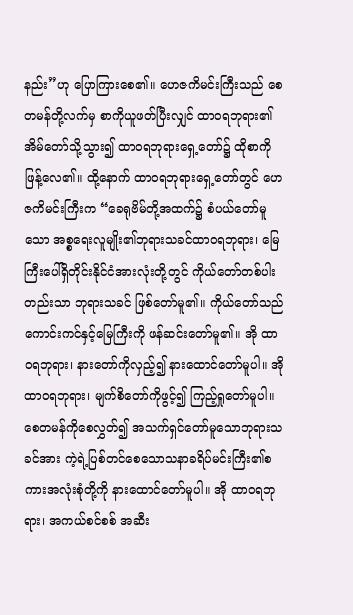နည်း”ဟု ပြောကြားစေ၏။ ဟေဇကိမင်းကြီးသည် စေတမန်တို့လက်မှ စာကိုယူဖတ်ပြီးလျှင် ထာဝရဘုရား၏အိမ်တော်သို့သွား၍ ထာဝရဘုရားရှေ့တော်၌ ထိုစာကိုဖြန့်လေ၏။ ထို့နောက် ထာဝရဘုရားရှေ့တော်တွင် ဟေဇကိမင်းကြီးက “ခေရုဗိမ်တို့အထက်၌ စံပယ်တော်မူသော အစ္စရေးလူမျိုး၏ဘုရားသခင်ထာဝရဘုရား၊ မြေကြီးပေါ်ရှိတိုင်းနိုင်ငံအားလုံးတို့တွင် ကိုယ်တော်တစ်ပါးတည်းသာ ဘုရားသခင် ဖြစ်တော်မူ၏။ ကိုယ်တော်သည် ကောင်းကင်နှင့်မြေကြီးကို ဖန်ဆင်းတော်မူ၏။ အို ထာဝရဘုရား၊ နားတော်ကိုလှည့်၍ နားထောင်တော်မူပါ။ အို ထာဝရဘုရား၊ မျက်စိတော်ကိုဖွင့်၍ ကြည့်ရှုတော်မူပါ။ စေတမန်ကိုစေလွှတ်၍ အသက်ရှင်တော်မူသောဘုရားသခင်အား ကဲ့ရဲ့ပြစ်တင်စေသောသနာခရိပ်မင်းကြီး၏စကားအလုံးစုံတို့ကို နားထောင်တော်မူပါ။ အို ထာဝရဘုရား၊ အကယ်စင်စစ် အဆီး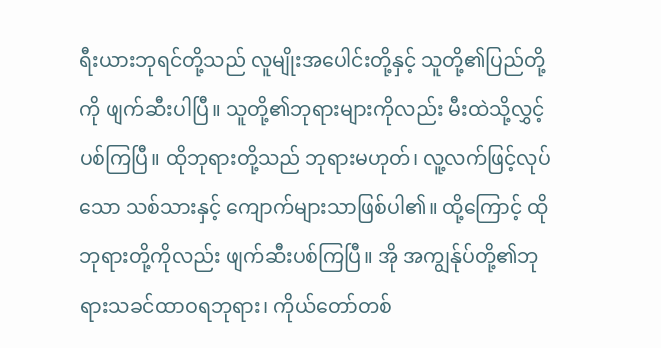ရီးယားဘုရင်တို့သည် လူမျိုးအပေါင်းတို့နှင့် သူတို့၏ပြည်တို့ကို ဖျက်ဆီးပါပြီ။ သူတို့၏ဘုရားများကိုလည်း မီးထဲသို့လွှင့်ပစ်ကြပြီ။ ထိုဘုရားတို့သည် ဘုရားမဟုတ်၊ လူ့လက်ဖြင့်လုပ်သော သစ်သားနှင့် ကျောက်များသာဖြစ်ပါ၏။ ထို့ကြောင့် ထိုဘုရားတို့ကိုလည်း ဖျက်ဆီးပစ်ကြပြီ။ အို အကျွန်ုပ်တို့၏ဘုရားသခင်ထာဝရဘုရား၊ ကိုယ်တော်တစ်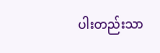ပါးတည်းသာ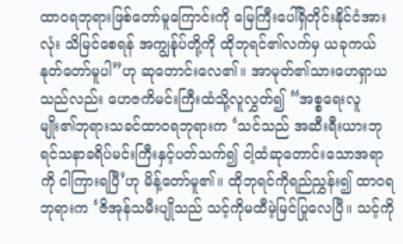ထာဝရဘုရားဖြစ်တော်မူကြောင်းကို မြေကြီးပေါ်ရှိတိုင်းနိုင်ငံအားလုံး သိမြင်စေရန် အကျွန်ုပ်တို့ကို ထိုဘုရင်၏လက်မှ ယခုကယ်နုတ်တော်မူပါ”ဟု ဆုတောင်းလေ၏။ အာမုတ်၏သားဟေရှာယသည်လည်း ဟေဇကိမင်းကြီးထံသို့လူလွှတ်၍ “အစ္စရေးလူမျိုး၏ဘုရားသခင်ထာဝရဘုရားက ‘သင်သည် အဆီးရီးယားဘုရင်သနာခရိပ်မင်းကြီးနှင့်ပတ်သက်၍ ငါ့ထံဆုတောင်းသောအရာကို ငါကြားရပြီ’ဟု မိန့်တော်မူ၏။ ထိုဘုရင်ကိုရည်ညွှန်း၍ ထာဝရဘုရားက ‘ဇိအုန်သမီးပျိုသည် သင့်ကိုမထီမဲ့မြင်ပြုလေပြီ။ သင့်ကို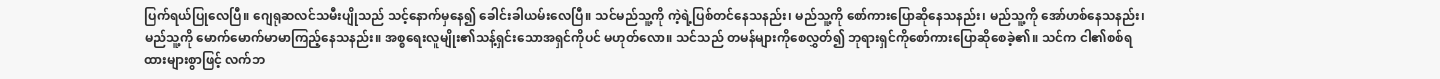ပြက်ရယ်ပြုလေပြီ။ ဂျေရုဆလင်သမီးပျိုသည် သင့်နောက်မှနေ၍ ခေါင်းခါယမ်းလေပြီ။ သင်မည်သူ့ကို ကဲ့ရဲ့ပြစ်တင်နေသနည်း၊ မည်သူ့ကို စော်ကားပြောဆိုနေသနည်း၊ မည်သူ့ကို အော်ဟစ်နေသနည်း၊ မည်သူ့ကို မောက်မောက်မာမာကြည့်နေသနည်း။ အစ္စရေးလူမျိုး၏သန့်ရှင်းသောအရှင်ကိုပင် မဟုတ်လော။ သင်သည် တမန်များကိုစေလွှတ်၍ ဘုရားရှင်ကိုစော်ကားပြောဆိုစေခဲ့၏။ သင်က ငါ၏စစ်ရထားများစွာဖြင့် လက်ဘ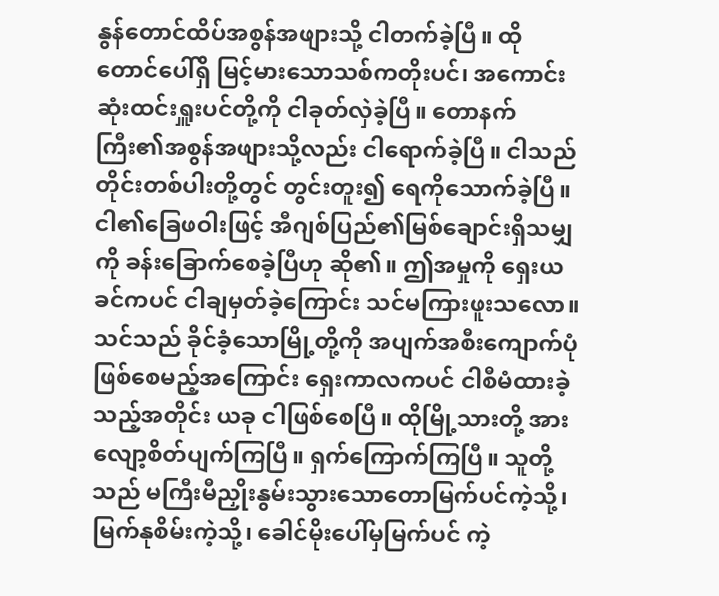နွန်တောင်ထိပ်အစွန်အဖျားသို့ ငါတက်ခဲ့ပြီ။ ထိုတောင်ပေါ်ရှိ မြင့်မားသောသစ်ကတိုးပင်၊ အကောင်းဆုံးထင်းရှူးပင်တို့ကို ငါခုတ်လှဲခဲ့ပြီ။ တောနက်ကြီး၏အစွန်အဖျားသို့လည်း ငါရောက်ခဲ့ပြီ။ ငါသည် တိုင်းတစ်ပါးတို့တွင် တွင်းတူး၍ ရေကိုသောက်ခဲ့ပြီ။ ငါ၏ခြေဖဝါးဖြင့် အီဂျစ်ပြည်၏မြစ်ချောင်းရှိသမျှကို ခန်းခြောက်စေခဲ့ပြီဟု ဆို၏။ ဤအမှုကို ရှေးယခင်ကပင် ငါချမှတ်ခဲ့ကြောင်း သင်မကြားဖူးသလော။ သင်သည် ခိုင်ခံ့သောမြို့တို့ကို အပျက်အစီးကျောက်ပုံဖြစ်စေမည့်အကြောင်း ရှေးကာလကပင် ငါစီမံထားခဲ့သည့်အတိုင်း ယခု ငါဖြစ်စေပြီ။ ထိုမြို့သားတို့ အားလျော့စိတ်ပျက်ကြပြီ။ ရှက်ကြောက်ကြပြီ။ သူတို့သည် မကြီးမီညှိုးနွမ်းသွားသောတောမြက်ပင်ကဲ့သို့၊ မြက်နုစိမ်းကဲ့သို့၊ ခေါင်မိုးပေါ်မှမြက်ပင် ကဲ့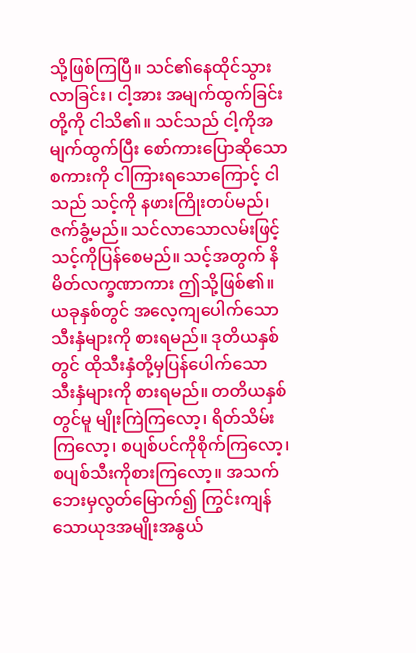သို့ဖြစ်ကြပြီ။ သင်၏နေထိုင်သွားလာခြင်း၊ ငါ့အား အမျက်ထွက်ခြင်းတို့ကို ငါသိ၏။ သင်သည် ငါ့ကိုအမျက်ထွက်ပြီး စော်ကားပြောဆိုသောစကားကို ငါကြားရသောကြောင့် ငါသည် သင့်ကို နဖားကြိုးတပ်မည်၊ ဇက်ခွံ့မည်။ သင်လာသောလမ်းဖြင့် သင့်ကိုပြန်စေမည်။ သင့်အတွက် နိမိတ်လက္ခဏာကား ဤသို့ဖြစ်၏။ ယခုနှစ်တွင် အလေ့ကျပေါက်သောသီးနှံများကို စားရမည်။ ဒုတိယနှစ်တွင် ထိုသီးနှံတို့မှပြန်ပေါက်သောသီးနှံများကို စားရမည်။ တတိယနှစ်တွင်မူ မျိုးကြဲကြလော့၊ ရိတ်သိမ်းကြလော့၊ စပျစ်ပင်ကိုစိုက်ကြလော့၊ စပျစ်သီးကိုစားကြလော့။ အသက်ဘေးမှလွတ်မြောက်၍ ကြွင်းကျန်သောယုဒအမျိုးအနွယ်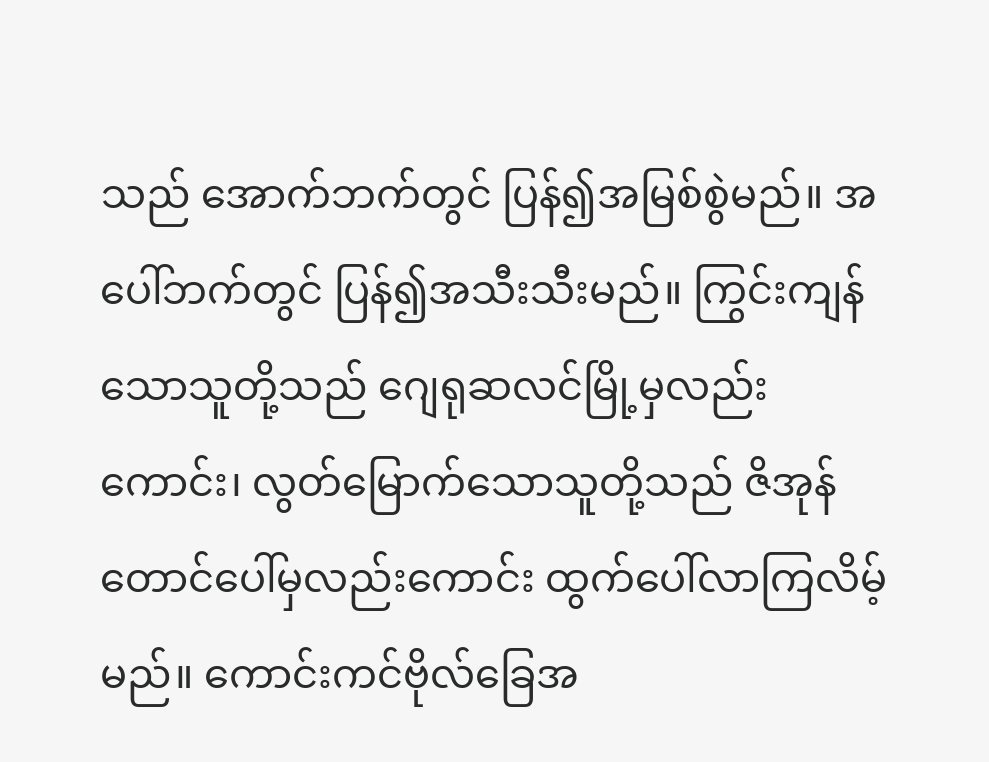သည် အောက်ဘက်တွင် ပြန်၍အမြစ်စွဲမည်။ အပေါ်ဘက်တွင် ပြန်၍အသီးသီးမည်။ ကြွင်းကျန်သောသူတို့သည် ဂျေရုဆလင်မြို့မှလည်းကောင်း၊ လွတ်မြောက်သောသူတို့သည် ဇိအုန်တောင်ပေါ်မှလည်းကောင်း ထွက်ပေါ်လာကြလိမ့်မည်။ ကောင်းကင်ဗိုလ်ခြေအ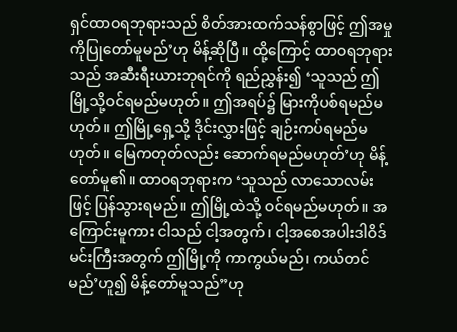ရှင်ထာဝရဘုရားသည် စိတ်အားထက်သန်စွာဖြင့် ဤအမှုကိုပြုတော်မူမည်’ဟု မိန့်ဆိုပြီ။ ထို့ကြောင့် ထာဝရဘုရားသည် အဆီးရီးယားဘုရင်ကို ရည်ညွှန်း၍ ‘သူသည် ဤမြို့သို့ဝင်ရမည်မဟုတ်။ ဤအရပ်၌ မြားကိုပစ်ရမည်မဟုတ်။ ဤမြို့ရှေ့သို့ ဒိုင်းလွှားဖြင့် ချဉ်းကပ်ရမည်မဟုတ်။ မြေကတုတ်လည်း ဆောက်ရမည်မဟုတ်’ဟု မိန့်တော်မူ၏။ ထာဝရဘုရားက ‘သူသည် လာသောလမ်းဖြင့် ပြန်သွားရမည်။ ဤမြို့ထဲသို့ ဝင်ရမည်မဟုတ်။ အကြောင်းမူကား ငါသည် ငါ့အတွက်၊ ငါ့အစေအပါးဒါဝိဒ်မင်းကြီးအတွက် ဤမြို့ကို ကာကွယ်မည်၊ ကယ်တင်မည်’ဟူ၍ မိန့်တော်မူသည်”ဟု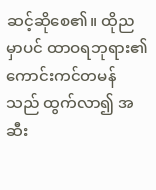ဆင့်ဆိုစေ၏။ ထိုညမှာပင် ထာဝရဘုရား၏ကောင်းကင်တမန်သည် ထွက်လာ၍ အဆီး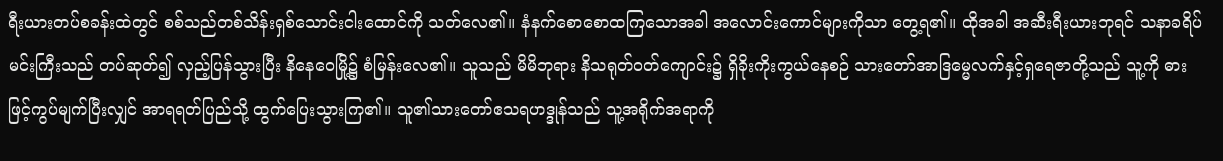ရီးယားတပ်စခန်းထဲတွင် စစ်သည်တစ်သိန်းရှစ်သောင်းငါးထောင်ကို သတ်လေ၏။ နံနက်စောစောထကြသောအခါ အလောင်းကောင်များကိုသာ တွေ့ရ၏။ ထိုအခါ အဆီးရီးယားဘုရင် သနာခရိပ်မင်းကြီးသည် တပ်ဆုတ်၍ လှည့်ပြန်သွားပြီး နိနေဝေမြို့၌ စံမြန်းလေ၏။ သူသည် မိမိဘုရား နိသရုတ်ဝတ်ကျောင်း၌ ရှိခိုးကိုးကွယ်နေစဉ် သားတော်အာဒြမ္မေလက်နှင့်ရှရေဇာတို့သည် သူ့ကို ဓားဖြင့်ကွပ်မျက်ပြီးလျှင် အာရရတ်ပြည်သို့ ထွက်ပြေးသွားကြ၏။ သူ၏သားတော်ဧသရဟဒ္ဒုန်သည် သူ့အရိုက်အရာကို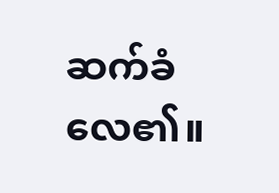ဆက်ခံလေ၏။